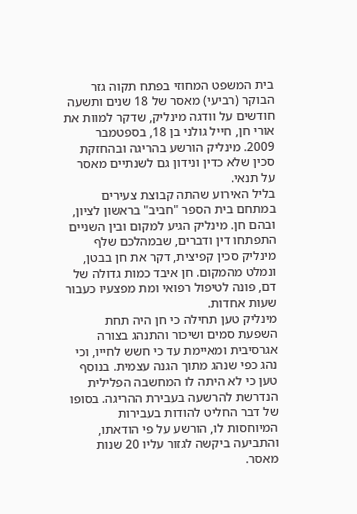בית המשפט המחוזי בפתח תקוה גזר הבוקר (רביעי) מאסר של 18 שנים ותשעה חודשים על וודגה מינליק, שדקר למוות את אורי חן, חייל גולני בן 18, בספטמבר 2009. מינליק הורשע בהריגה ובהחזקת סכין שלא כדין ונידון גם לשנתיים מאסר על תנאי.
בליל האירוע שהתה קבוצת צעירים במתחם בית הספר "חביב" בראשון לציון, ובהם חן. מינליק הגיע למקום ובין השניים התפתחו דין ודברים, שבמהלכם שלף מינליק סכין קפיצית, דקר את חן בבטן, ונמלט מהמקום. חן איבד כמות גדולה של דם, פונה לטיפול רפואי ומת מפצעיו כעבור שעות אחדות.
מינליק טען תחילה כי חן היה תחת השפעת סמים ושיכור והתנהג בצורה אגרסיבית ומאיימת עד כי חשש לחייו, וכי נהג כפי שנהג מתוך הגנה עצמית. בנוסף טען כי לא היתה לו המחשבה הפלילית הנדרשת להרשעה בעבירת ההריגה. בסופו של דבר החליט להודות בעבירות המיוחסות לו, הורשע על פי הודאתו, והתביעה ביקשה לגזור עליו 20 שנות מאסר.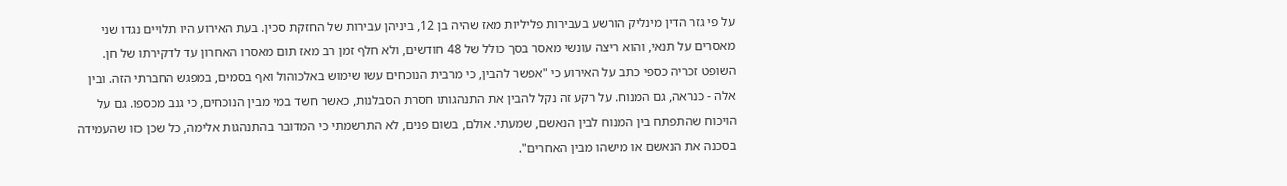על פי גזר הדין מינליק הורשע בעבירות פליליות מאז שהיה בן 12, ביניהן עבירות של החזקת סכין. בעת האירוע היו תלויים נגדו שני מאסרים על תנאי, והוא ריצה עונשי מאסר בסך כולל של 48 חודשים, ולא חלף זמן רב מאז תום מאסרו האחרון עד לדקירתו של חן.
השופט זכריה כספי כתב על האירוע כי "אפשר להבין, כי מרבית הנוכחים עשו שימוש באלכוהול ואף בסמים, במפגש החברתי הזה. ובין אלה - כנראה, גם המנוח. על רקע זה נקל להבין את התנהגותו חסרת הסבלנות, כאשר חשד במי מבין הנוכחים, כי גנב מכספו. גם על הויכוח שהתפתח בין המנוח לבין הנאשם, שמעתי. אולם, בשום פנים, לא התרשמתי כי המדובר בהתנהגות אלימה, כל שכן כזו שהעמידה בסכנה את הנאשם או מישהו מבין האחרים".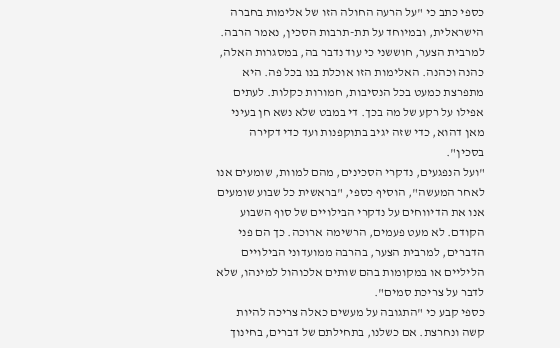כספי כתב כי "על הרעה החולה הזו של אלימות בחברה הישראלית, ובמיוחד על תת-תרבות הסכין, נאמר הרבה. למרבית הצער, חוששני כי עוד נדבר בה, במסגרות האלה, כהנה וכהנה. האלימות הזו אוכלת בנו בכל פה. היא מתפרצת כמעט בכל הנסיבות, חמורות כקלות. לעתים אפילו על רקע של מה בכך. די במבט שלא נשא חן בעיני מאן דהוא, כדי שזה יגיב בתוקפנות ועד כדי דקירה בסכין".
"ועל הנפגעים, נדקרי הסכינים, מהם למוות, שומעים אנו לאחר המעשה", הוסיף כספי, "בראשית כל שבוע שומעים אנו את הדיווחים על נדקרי הבילויים של סוף השבוע הקודם. לא מעט פעמים, הרשימה ארוכה. כך הם פני הדברים, למרבית הצער, בהרבה ממועדוני הבילויים הליליים או במקומות בהם שותים אלכוהול למינהו, שלא לדבר על צריכת סמים".
כספי קבע כי "התגובה על מעשים כאלה צריכה להיות קשה ונחרצת. אם כשלנו, בתחילתם של דברים, בחינוך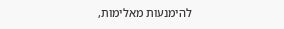להימנעות מאלימות,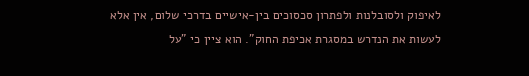לאיפוק ולסובלנות ולפתרון סכסוכים בין-אישיים בדרכי שלום, אין אלא לעשות את הנדרש במסגרת אכיפת החוק". הוא ציין כי "על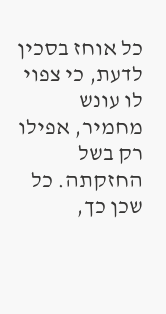כל אוחז בסכין לדעת, כי צפוי לו עונש מחמיר, אפילו רק בשל החזקתה. כל שכן כך,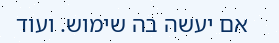אם יעשה בה שימוש. ועוד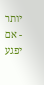יותר - אם יפגע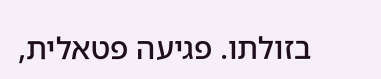בזולתו. פגיעה פטאלית,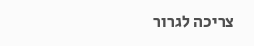צריכה לגרור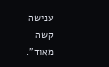ענישה קשה מאוד".